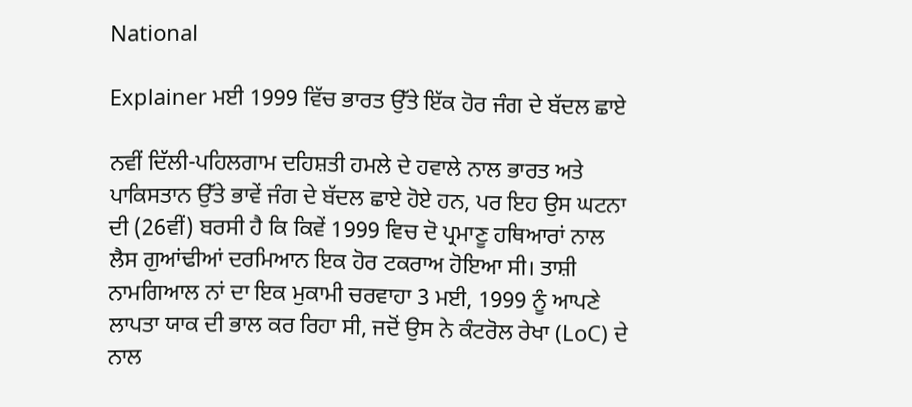National

Explainer ਮਈ 1999 ਵਿੱਚ ਭਾਰਤ ਉੱਤੇ ਇੱਕ ਹੋਰ ਜੰਗ ਦੇ ਬੱਦਲ ਛਾਏ

ਨਵੀਂ ਦਿੱਲੀ-ਪਹਿਲਗਾਮ ਦਹਿਸ਼ਤੀ ਹਮਲੇ ਦੇ ਹਵਾਲੇ ਨਾਲ ਭਾਰਤ ਅਤੇ ਪਾਕਿਸਤਾਨ ਉੱਤੇ ਭਾਵੇਂ ਜੰਗ ਦੇ ਬੱਦਲ ਛਾਏ ਹੋਏ ਹਨ, ਪਰ ਇਹ ਉਸ ਘਟਨਾ ਦੀ (26ਵੀਂ) ਬਰਸੀ ਹੈ ਕਿ ਕਿਵੇਂ 1999 ਵਿਚ ਦੋ ਪ੍ਰਮਾਣੂ ਹਥਿਆਰਾਂ ਨਾਲ ਲੈਸ ਗੁਆਂਢੀਆਂ ਦਰਮਿਆਨ ਇਕ ਹੋਰ ਟਕਰਾਅ ਹੋਇਆ ਸੀ। ਤਾਸ਼ੀ ਨਾਮਗਿਆਲ ਨਾਂ ਦਾ ਇਕ ਮੁਕਾਮੀ ਚਰਵਾਹਾ 3 ਮਈ, 1999 ਨੂੰ ਆਪਣੇ ਲਾਪਤਾ ਯਾਕ ਦੀ ਭਾਲ ਕਰ ਰਿਹਾ ਸੀ, ਜਦੋਂ ਉਸ ਨੇ ਕੰਟਰੋਲ ਰੇਖਾ (LoC) ਦੇ ਨਾਲ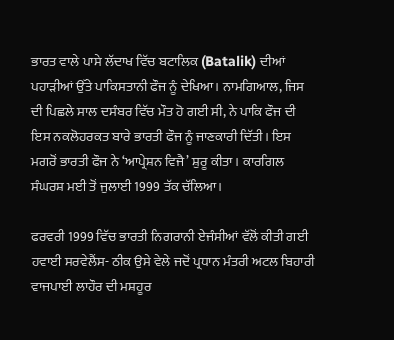ਭਾਰਤ ਵਾਲੇ ਪਾਸੇ ਲੱਦਾਖ ਵਿੱਚ ਬਟਾਲਿਕ (Batalik) ਦੀਆਂ ਪਹਾੜੀਆਂ ਉੱਤੇ ਪਾਕਿਸਤਾਨੀ ਫੌਜ ਨੂੰ ਦੇਖਿਆ। ਨਾਮਗਿਆਲ, ਜਿਸ ਦੀ ਪਿਛਲੇ ਸਾਲ ਦਸੰਬਰ ਵਿੱਚ ਮੌਤ ਹੋ ਗਈ ਸੀ, ਨੇ ਪਾਕਿ ਫੌਜ ਦੀ ਇਸ ਨਕਲੋਹਰਕਤ ਬਾਰੇ ਭਾਰਤੀ ਫੌਜ ਨੂੰ ਜਾਣਕਾਰੀ ਦਿੱਤੀ। ਇਸ ਮਗਰੋਂ ਭਾਰਤੀ ਫੌਜ ਨੇ ‘ਆਪ੍ਰੇਸ਼ਨ ਵਿਜੈ’ ਸ਼ੁਰੂ ਕੀਤਾ। ਕਾਰਗਿਲ ਸੰਘਰਸ਼ ਮਈ ਤੋਂ ਜੁਲਾਈ 1999 ਤੱਕ ਚੱਲਿਆ।

ਫਰਵਰੀ 1999 ਵਿੱਚ ਭਾਰਤੀ ਨਿਗਰਾਨੀ ਏਜੰਸੀਆਂ ਵੱਲੋਂ ਕੀਤੀ ਗਈ ਹਵਾਈ ਸਰਵੇਲੈਂਸ- ਠੀਕ ਉਸੇ ਵੇਲੇ ਜਦੋਂ ਪ੍ਰਧਾਨ ਮੰਤਰੀ ਅਟਲ ਬਿਹਾਰੀ ਵਾਜਪਾਈ ਲਾਹੌਰ ਦੀ ਮਸ਼ਹੂਰ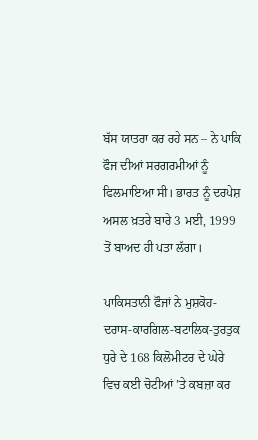ਬੱਸ ਯਾਤਰਾ ਕਰ ਰਹੇ ਸਨ – ਨੇ ਪਾਕਿ ਫੌਜ ਦੀਆਂ ਸਰਗਰਮੀਆਂ ਨੂੰ ਫਿਲਮਾਇਆ ਸੀ। ਭਾਰਤ ਨੂੰ ਦਰਪੇਸ਼ ਅਸਲ ਖ਼ਤਰੇ ਬਾਰੇ 3 ਮਈ, 1999 ਤੋਂ ਬਾਅਦ ਹੀ ਪਤਾ ਲੱਗਾ।

ਪਾਕਿਸਤਾਨੀ ਫੌਜਾਂ ਨੇ ਮੁਸ਼ਕੋਹ-ਦਰਾਸ-ਕਾਰਗਿਲ-ਬਟਾਲਿਕ-ਤੁਰਤੁਕ ਧੁਰੇ ਦੇ 168 ਕਿਲੋਮੀਟਰ ਦੇ ਘੇਰੇ ਵਿਚ ਕਈ ਚੋਟੀਆਂ ’ਤੇ ਕਬਜ਼ਾ ਕਰ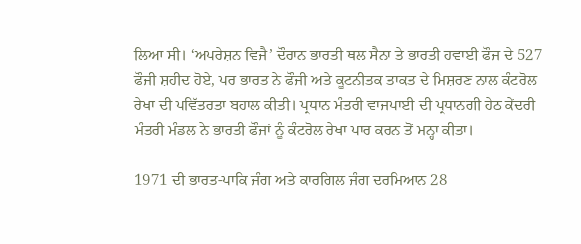ਲਿਆ ਸੀ। ‘ਅਪਰੇਸ਼ਨ ਵਿਜੈ’ ਦੌਰਾਨ ਭਾਰਤੀ ਥਲ ਸੈਨਾ ਤੇ ਭਾਰਤੀ ਹਵਾਈ ਫੌਜ ਦੇ 527 ਫੌਜੀ ਸ਼ਹੀਦ ਹੋਏ, ਪਰ ਭਾਰਤ ਨੇ ਫੌਜੀ ਅਤੇ ਕੂਟਨੀਤਕ ਤਾਕਤ ਦੇ ਮਿਸ਼ਰਣ ਨਾਲ ਕੰਟਰੋਲ ਰੇਖਾ ਦੀ ਪਵਿੱਤਰਤਾ ਬਹਾਲ ਕੀਤੀ। ਪ੍ਰਧਾਨ ਮੰਤਰੀ ਵਾਜਪਾਈ ਦੀ ਪ੍ਰਧਾਨਗੀ ਹੇਠ ਕੇਂਦਰੀ ਮੰਤਰੀ ਮੰਡਲ ਨੇ ਭਾਰਤੀ ਫੌਜਾਂ ਨੂੰ ਕੰਟਰੋਲ ਰੇਖਾ ਪਾਰ ਕਰਨ ਤੋਂ ਮਨ੍ਹਾ ਕੀਤਾ।

1971 ਦੀ ਭਾਰਤ-ਪਾਕਿ ਜੰਗ ਅਤੇ ਕਾਰਗਿਲ ਜੰਗ ਦਰਮਿਆਨ 28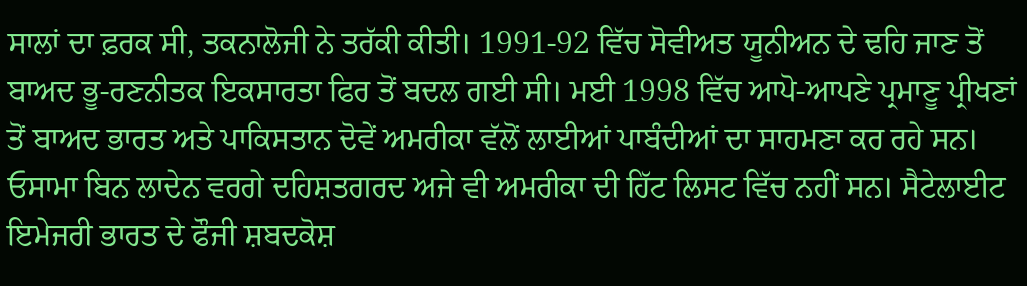ਸਾਲਾਂ ਦਾ ਫ਼ਰਕ ਸੀ, ਤਕਨਾਲੋਜੀ ਨੇ ਤਰੱਕੀ ਕੀਤੀ। 1991-92 ਵਿੱਚ ਸੋਵੀਅਤ ਯੂਨੀਅਨ ਦੇ ਢਹਿ ਜਾਣ ਤੋਂ ਬਾਅਦ ਭੂ-ਰਣਨੀਤਕ ਇਕਸਾਰਤਾ ਫਿਰ ਤੋਂ ਬਦਲ ਗਈ ਸੀ। ਮਈ 1998 ਵਿੱਚ ਆਪੋ-ਆਪਣੇ ਪ੍ਰਮਾਣੂ ਪ੍ਰੀਖਣਾਂ ਤੋਂ ਬਾਅਦ ਭਾਰਤ ਅਤੇ ਪਾਕਿਸਤਾਨ ਦੋਵੇਂ ਅਮਰੀਕਾ ਵੱਲੋਂ ਲਾਈਆਂ ਪਾਬੰਦੀਆਂ ਦਾ ਸਾਹਮਣਾ ਕਰ ਰਹੇ ਸਨ। ਓਸਾਮਾ ਬਿਨ ਲਾਦੇਨ ਵਰਗੇ ਦਹਿਸ਼ਤਗਰਦ ਅਜੇ ਵੀ ਅਮਰੀਕਾ ਦੀ ਹਿੱਟ ਲਿਸਟ ਵਿੱਚ ਨਹੀਂ ਸਨ। ਸੈਟੇਲਾਈਟ ਇਮੇਜਰੀ ਭਾਰਤ ਦੇ ਫੌਜੀ ਸ਼ਬਦਕੋਸ਼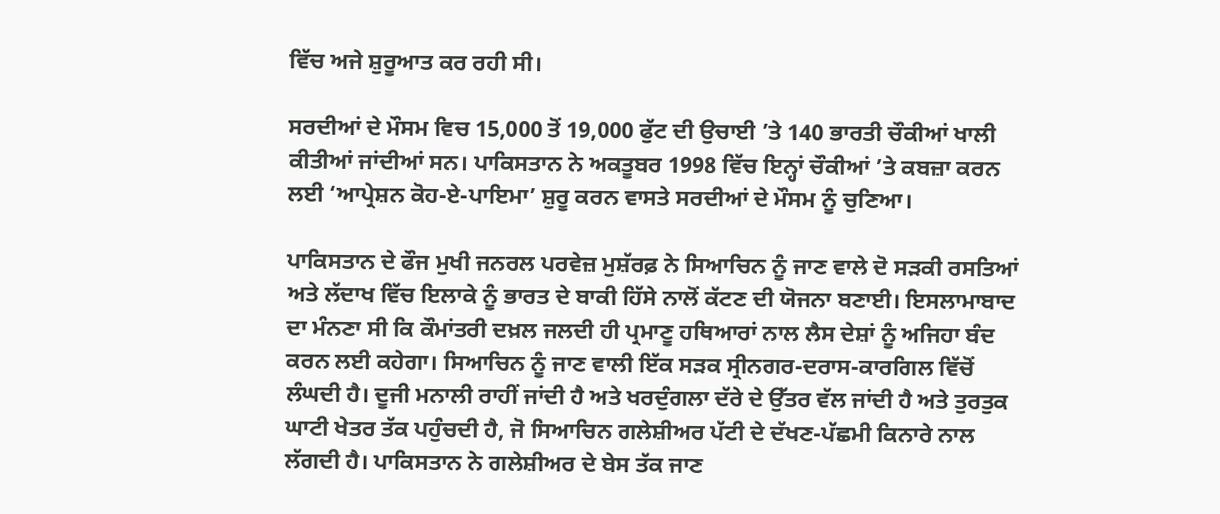ਵਿੱਚ ਅਜੇ ਸ਼ੁਰੂਆਤ ਕਰ ਰਹੀ ਸੀ।

ਸਰਦੀਆਂ ਦੇ ਮੌਸਮ ਵਿਚ 15,000 ਤੋਂ 19,000 ਫੁੱਟ ਦੀ ਉਚਾਈ ’ਤੇ 140 ਭਾਰਤੀ ਚੌਕੀਆਂ ਖਾਲੀ ਕੀਤੀਆਂ ਜਾਂਦੀਆਂ ਸਨ। ਪਾਕਿਸਤਾਨ ਨੇ ਅਕਤੂਬਰ 1998 ਵਿੱਚ ਇਨ੍ਹਾਂ ਚੌਕੀਆਂ ’ਤੇ ਕਬਜ਼ਾ ਕਰਨ ਲਈ ‘ਆਪ੍ਰੇਸ਼ਨ ਕੋਹ-ਏ-ਪਾਇਮਾ’ ਸ਼ੁਰੂ ਕਰਨ ਵਾਸਤੇ ਸਰਦੀਆਂ ਦੇ ਮੌਸਮ ਨੂੰ ਚੁਣਿਆ।

ਪਾਕਿਸਤਾਨ ਦੇ ਫੌਜ ਮੁਖੀ ਜਨਰਲ ਪਰਵੇਜ਼ ਮੁਸ਼ੱਰਫ਼ ਨੇ ਸਿਆਚਿਨ ਨੂੰ ਜਾਣ ਵਾਲੇ ਦੋ ਸੜਕੀ ਰਸਤਿਆਂ ਅਤੇ ਲੱਦਾਖ ਵਿੱਚ ਇਲਾਕੇ ਨੂੰ ਭਾਰਤ ਦੇ ਬਾਕੀ ਹਿੱਸੇ ਨਾਲੋਂ ਕੱਟਣ ਦੀ ਯੋਜਨਾ ਬਣਾਈ। ਇਸਲਾਮਾਬਾਦ ਦਾ ਮੰਨਣਾ ਸੀ ਕਿ ਕੌਮਾਂਤਰੀ ਦਖ਼ਲ ਜਲਦੀ ਹੀ ਪ੍ਰਮਾਣੂ ਹਥਿਆਰਾਂ ਨਾਲ ਲੈਸ ਦੇਸ਼ਾਂ ਨੂੰ ਅਜਿਹਾ ਬੰਦ ਕਰਨ ਲਈ ਕਹੇਗਾ। ਸਿਆਚਿਨ ਨੂੰ ਜਾਣ ਵਾਲੀ ਇੱਕ ਸੜਕ ਸ੍ਰੀਨਗਰ-ਦਰਾਸ-ਕਾਰਗਿਲ ਵਿੱਚੋਂ ਲੰਘਦੀ ਹੈ। ਦੂਜੀ ਮਨਾਲੀ ਰਾਹੀਂ ਜਾਂਦੀ ਹੈ ਅਤੇ ਖਰਦੁੰਗਲਾ ਦੱਰੇ ਦੇ ਉੱਤਰ ਵੱਲ ਜਾਂਦੀ ਹੈ ਅਤੇ ਤੁਰਤੁਕ ਘਾਟੀ ਖੇਤਰ ਤੱਕ ਪਹੁੰਚਦੀ ਹੈ, ਜੋ ਸਿਆਚਿਨ ਗਲੇਸ਼ੀਅਰ ਪੱਟੀ ਦੇ ਦੱਖਣ-ਪੱਛਮੀ ਕਿਨਾਰੇ ਨਾਲ ਲੱਗਦੀ ਹੈ। ਪਾਕਿਸਤਾਨ ਨੇ ਗਲੇਸ਼ੀਅਰ ਦੇ ਬੇਸ ਤੱਕ ਜਾਣ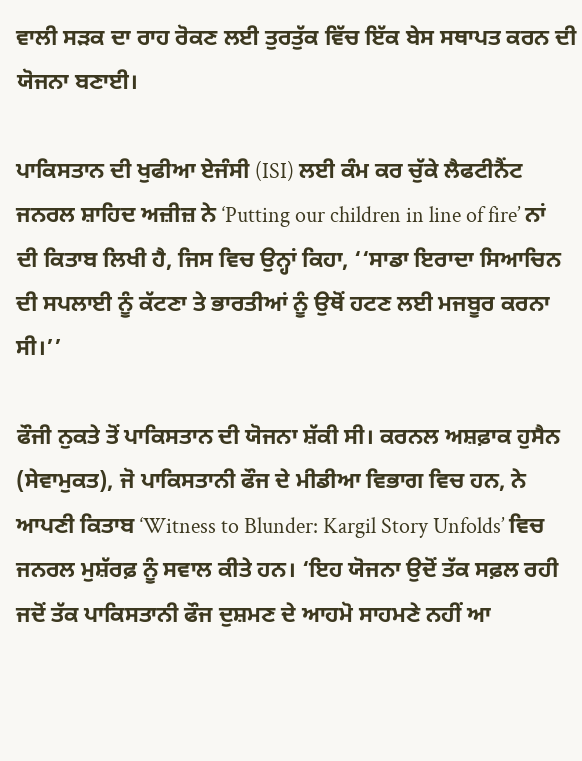ਵਾਲੀ ਸੜਕ ਦਾ ਰਾਹ ਰੋਕਣ ਲਈ ਤੁਰਤੁੱਕ ਵਿੱਚ ਇੱਕ ਬੇਸ ਸਥਾਪਤ ਕਰਨ ਦੀ ਯੋਜਨਾ ਬਣਾਈ।

ਪਾਕਿਸਤਾਨ ਦੀ ਖੁਫੀਆ ਏਜੰਸੀ (ISI) ਲਈ ਕੰਮ ਕਰ ਚੁੱਕੇ ਲੈਫਟੀਨੈਂਟ ਜਨਰਲ ਸ਼ਾਹਿਦ ਅਜ਼ੀਜ਼ ਨੇ ‘Putting our children in line of fire’ ਨਾਂ ਦੀ ਕਿਤਾਬ ਲਿਖੀ ਹੈ, ਜਿਸ ਵਿਚ ਉਨ੍ਹਾਂ ਕਿਹਾ, ‘‘ਸਾਡਾ ਇਰਾਦਾ ਸਿਆਚਿਨ ਦੀ ਸਪਲਾਈ ਨੂੰ ਕੱਟਣਾ ਤੇ ਭਾਰਤੀਆਂ ਨੂੰ ਉਥੋਂ ਹਟਣ ਲਈ ਮਜਬੂਰ ਕਰਨਾ ਸੀ।’’

ਫੌਜੀ ਨੁਕਤੇ ਤੋਂ ਪਾਕਿਸਤਾਨ ਦੀ ਯੋਜਨਾ ਸ਼ੱਕੀ ਸੀ। ਕਰਨਲ ਅਸ਼ਫ਼ਾਕ ਹੁਸੈਨ (ਸੇਵਾਮੁਕਤ), ਜੋ ਪਾਕਿਸਤਾਨੀ ਫੌਜ ਦੇ ਮੀਡੀਆ ਵਿਭਾਗ ਵਿਚ ਹਨ, ਨੇ ਆਪਣੀ ਕਿਤਾਬ ‘Witness to Blunder: Kargil Story Unfolds’ ਵਿਚ ਜਨਰਲ ਮੁਸ਼ੱਰਫ਼ ਨੂੰ ਸਵਾਲ ਕੀਤੇ ਹਨ। ‘ਇਹ ਯੋਜਨਾ ਉਦੋਂ ਤੱਕ ਸਫ਼ਲ ਰਹੀ ਜਦੋਂ ਤੱਕ ਪਾਕਿਸਤਾਨੀ ਫੌਜ ਦੁਸ਼ਮਣ ਦੇ ਆਹਮੋ ਸਾਹਮਣੇ ਨਹੀਂ ਆ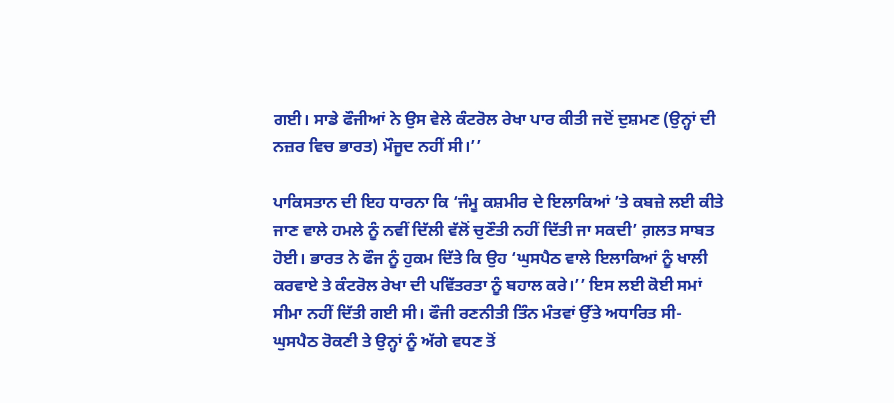ਗਈ। ਸਾਡੇ ਫੌਜੀਆਂ ਨੇ ਉਸ ਵੇਲੇ ਕੰਟਰੋਲ ਰੇਖਾ ਪਾਰ ਕੀਤੀ ਜਦੋਂ ਦੁਸ਼ਮਣ (ਉਨ੍ਹਾਂ ਦੀ ਨਜ਼ਰ ਵਿਚ ਭਾਰਤ) ਮੌਜੂਦ ਨਹੀਂ ਸੀ।’’

ਪਾਕਿਸਤਾਨ ਦੀ ਇਹ ਧਾਰਨਾ ਕਿ ‘ਜੰਮੂ ਕਸ਼ਮੀਰ ਦੇ ਇਲਾਕਿਆਂ ’ਤੇ ਕਬਜ਼ੇ ਲਈ ਕੀਤੇ ਜਾਣ ਵਾਲੇ ਹਮਲੇ ਨੂੰ ਨਵੀਂ ਦਿੱਲੀ ਵੱਲੋਂ ਚੁਣੌਤੀ ਨਹੀਂ ਦਿੱਤੀ ਜਾ ਸਕਦੀ’ ਗ਼ਲਤ ਸਾਬਤ ਹੋਈ। ਭਾਰਤ ਨੇ ਫੌਜ ਨੂੰ ਹੁਕਮ ਦਿੱਤੇ ਕਿ ਉਹ ‘ਘੁਸਪੈਠ ਵਾਲੇ ਇਲਾਕਿਆਂ ਨੂੰ ਖਾਲੀ ਕਰਵਾਏ ਤੇ ਕੰਟਰੋਲ ਰੇਖਾ ਦੀ ਪਵਿੱਤਰਤਾ ਨੂੰ ਬਹਾਲ ਕਰੇ।’’ ਇਸ ਲਈ ਕੋਈ ਸਮਾਂ ਸੀਮਾ ਨਹੀਂ ਦਿੱਤੀ ਗਈ ਸੀ। ਫੌਜੀ ਰਣਨੀਤੀ ਤਿੰਨ ਮੰਤਵਾਂ ਉੱਤੇ ਅਧਾਰਿਤ ਸੀ- ਘੁਸਪੈਠ ਰੋਕਣੀ ਤੇ ਉਨ੍ਹਾਂ ਨੂੰ ਅੱਗੇ ਵਧਣ ਤੋਂ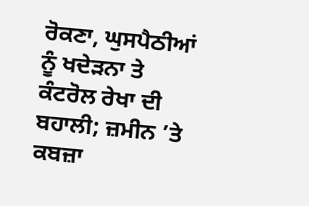ਰੋਕਣਾ, ਘੁਸਪੈਠੀਆਂ ਨੂੰ ਖਦੇੜਨਾ ਤੇ ਕੰਟਰੋਲ ਰੇਖਾ ਦੀ ਬਹਾਲੀ; ਜ਼ਮੀਨ ’ਤੇ ਕਬਜ਼ਾ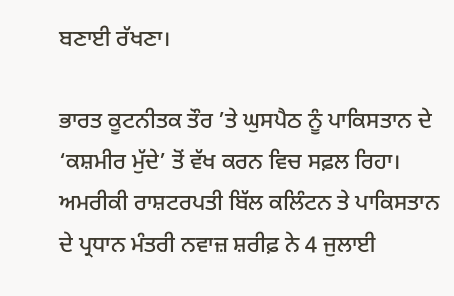ਬਣਾਈ ਰੱਖਣਾ।

ਭਾਰਤ ਕੂਟਨੀਤਕ ਤੌਰ ’ਤੇ ਘੁਸਪੈਠ ਨੂੰ ਪਾਕਿਸਤਾਨ ਦੇ ‘ਕਸ਼ਮੀਰ ਮੁੱਦੇ’ ਤੋਂ ਵੱਖ ਕਰਨ ਵਿਚ ਸਫ਼ਲ ਰਿਹਾ। ਅਮਰੀਕੀ ਰਾਸ਼ਟਰਪਤੀ ਬਿੱਲ ਕਲਿੰਟਨ ਤੇ ਪਾਕਿਸਤਾਨ ਦੇ ਪ੍ਰਧਾਨ ਮੰਤਰੀ ਨਵਾਜ਼ ਸ਼ਰੀਫ਼ ਨੇ 4 ਜੁਲਾਈ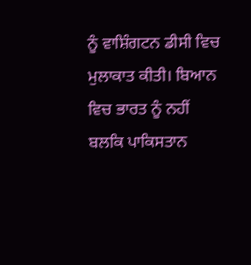ਨੂੰ ਵਾਸ਼ਿੰਗਟਨ ਡੀਸੀ ਵਿਚ ਮੁਲਾਕਾਤ ਕੀਤੀ। ਬਿਆਨ ਵਿਚ ਭਾਰਤ ਨੂੰ ਨਹੀਂ ਬਲਕਿ ਪਾਕਿਸਤਾਨ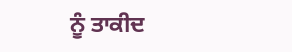ਨੂੰ ਤਾਕੀਦ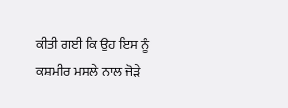ਕੀਤੀ ਗਈ ਕਿ ਉਹ ਇਸ ਨੂੰ ਕਸ਼ਮੀਰ ਮਸਲੇ ਨਾਲ ਜੋੜੇ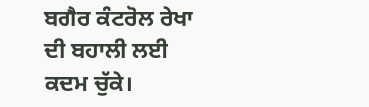ਬਗੈਰ ਕੰਟਰੋਲ ਰੇਖਾ ਦੀ ਬਹਾਲੀ ਲਈ ਕਦਮ ਚੁੱਕੇ।